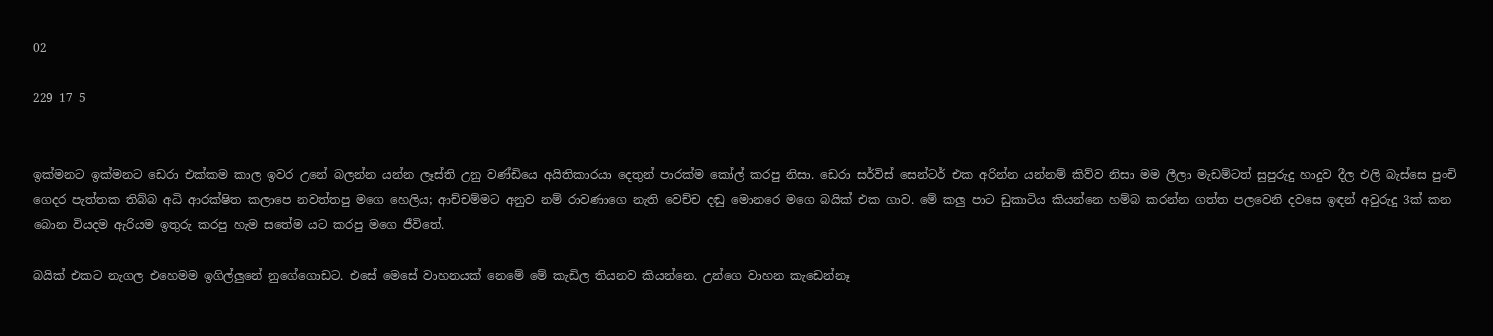02

229 17 5


ඉක්මනට ඉක්මනට ඩෙරා එක්කම කාල ඉවර උනේ බලන්න යන්න ලෑස්ති උනු වණ්ඩියෙ අයිතිකාරයා දෙතුන් පාරක්ම කෝල් කරපු නිසා. ඩෙරා සර්විස් සෙන්ටර් එක අරින්න යන්නම් කිව්ව නිසා මම ලීලා මැඩම්ටත් සුපුරුදු හාදුව දීල එලි බැස්සෙ පුංචි ගෙදර පැත්තක තිබ්බ අධි ආරක්ෂිත කලාපෙ නවත්තපු මගෙ හෙලිය; ආච්චම්මට අනුව නම් රාවණාගෙ නැති වෙච්ච දඬු මොනරෙ මගෙ බයික් එක ගාව. මේ කලු පාට ඩුකාටිය කියන්නෙ හම්බ කරන්න ගත්ත පලවෙනි දවසෙ ඉඳන් අවුරුදු 3ක් කන බොන වියදම ඇරියම ඉතුරු කරපු හැම සතේම යට කරපු මගෙ ජීවිතේ.

බයික් එකට නැගල එහෙමම ඉගිල්ලුනේ නුගේගොඩට. එසේ මෙසේ වාහනයක් නෙමේ මේ කැඩිල තියනව කියන්නෙ. උන්ගෙ වාහන කැඩෙන්නෑ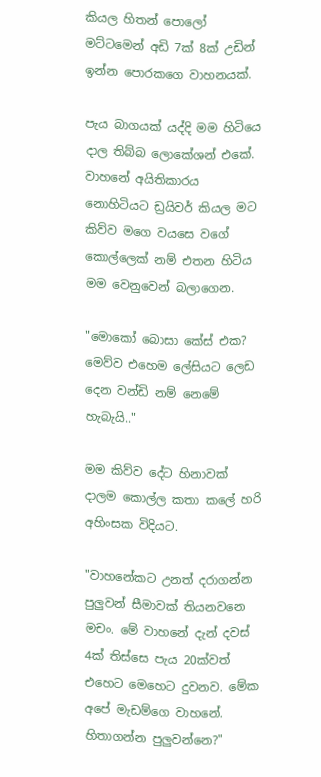කියල හිතන් පොලෝ මට්ටමෙන් අඩි 7ක් 8ක් උඩින් ඉන්න පොරකගෙ වාහනයක්.

පැය බාගයක් යද්දි මම හිටියෙ දාල තිබ්බ ලොකේශන් එකේ. වාහනේ අයිතිකාරය නොහිටියට ඩ්‍රයිවර් කියල මට කිව්ව මගෙ වයසෙ වගේ කොල්ලෙක් නම් එතන හිටිය මම වෙනුවෙන් බලාගෙන.

"මොකෝ බොසා කේස් එක? මෙව්ව එහෙම ලේසියට ලෙඩ දෙන වන්ඩි නම් නෙමේ හැබැයි.."

මම කිව්ව දේට හිනාවක් දාලම කොල්ල කතා කලේ හරි අහිංසක විදියට.

"වාහනේකට උනත් දරාගන්න පුලුවන් සීමාවක් තියනවනෙ මචං. මේ වාහනේ දැන් දවස් 4ක් තිස්සෙ පැය 20ක්වත් එහෙට මෙහෙට දුවනව. මේක අපේ මැඩම්ගෙ වාහනේ. හිතාගන්න පුලුවන්නෙ?"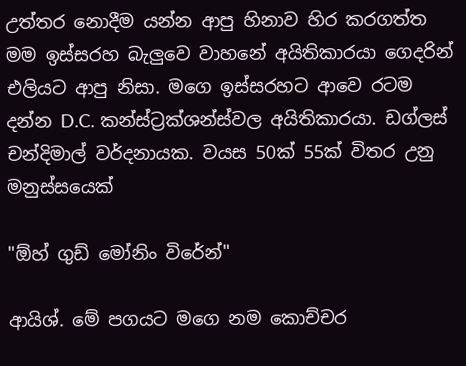උත්තර නොදීම යන්න ආපු හිනාව හිර කරගත්ත මම ඉස්සරහ බැලුවෙ වාහනේ අයිතිකාරයා ගෙදරින් එලියට ආපු නිසා. මගෙ ඉස්සරහට ආවෙ රටම දන්න D.C. කන්ස්ට්‍රක්ශන්ස්වල අයිතිකාරයා. ඩග්ලස් චන්දිමාල් වර්දනායක. වයස 50ක් 55ක් විතර උනු මනුස්සයෙක්

"ඕහ් ගුඩ් මෝනිං විරේන්"

ආයිශ්. මේ පගයට මගෙ නම කොච්චර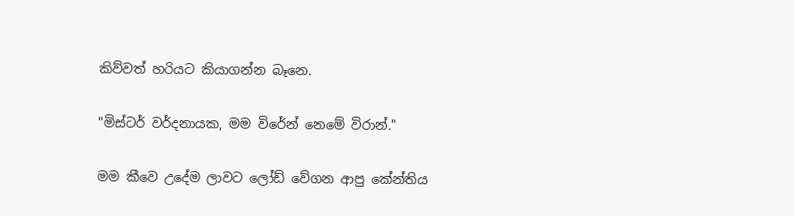කිව්වත් හරියට කියාගන්න බෑනෙ.

"මිස්ටර් වර්දනායක, මම විරේන් නෙමේ විරාන්."

මම කීවෙ උදේම ලාවට ලෝඩ් වේගන ආපු කේන්තිය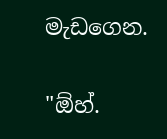මැඩගෙන.

"ඕහ්.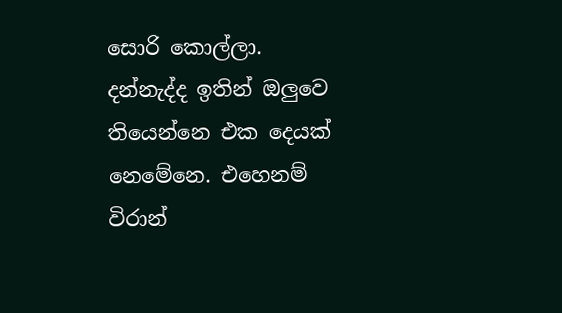සොරි කොල්ලා. දන්නැද්ද ඉතින් ඔලුවෙ තියෙන්නෙ එක දෙයක් නෙමේනෙ. එහෙනම් විරාන්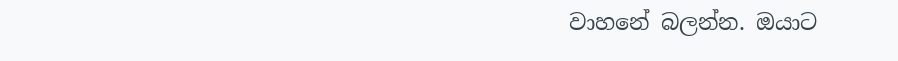වාහනේ බලන්න. ඔයාට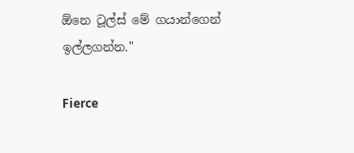ඕනෙ ටූල්ස් මේ ගයාන්ගෙන් ඉල්ලගන්න."

Fierce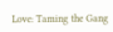Love: Taming the Gang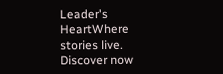Leader's HeartWhere stories live. Discover now